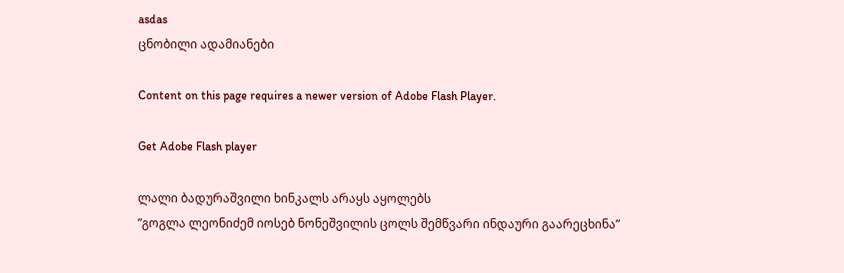asdas
ცნობილი ადამიანები

Content on this page requires a newer version of Adobe Flash Player.

Get Adobe Flash player

ლალი ბადურაშვილი ხინკალს არაყს აყოლებს
”გოგლა ლეონიძემ იოსებ ნონეშვილის ცოლს შემწვარი ინდაური გაარეცხინა”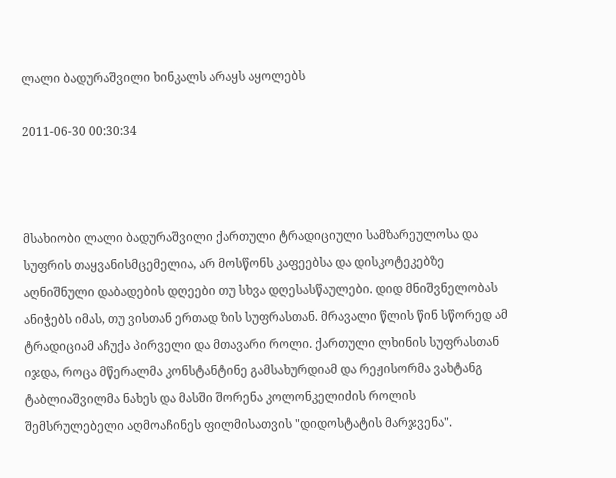ლალი ბადურაშვილი ხინკალს არაყს აყოლებს

2011-06-30 00:30:34



მსახიობი ლალი ბადურაშვილი ქართული ტრადიციული სამზარეულოსა და სუფრის თაყვანისმცემელია, არ მოსწონს კაფეებსა და დისკოტეკებზე აღნიშნული დაბადების დღეები თუ სხვა დღესასწაულები. დიდ მნიშვნელობას ანიჭებს იმას, თუ ვისთან ერთად ზის სუფრასთან. მრავალი წლის წინ სწორედ ამ ტრადიციამ აჩუქა პირველი და მთავარი როლი. ქართული ლხინის სუფრასთან იჯდა, როცა მწერალმა კონსტანტინე გამსახურდიამ და რეჟისორმა ვახტანგ ტაბლიაშვილმა ნახეს და მასში შორენა კოლონკელიძის როლის შემსრულებელი აღმოაჩინეს ფილმისათვის "დიდოსტატის მარჯვენა".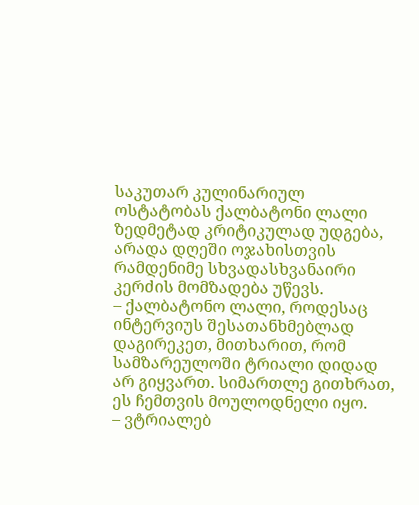საკუთარ კულინარიულ ოსტატობას ქალბატონი ლალი ზედმეტად კრიტიკულად უდგება, არადა დღეში ოჯახისთვის რამდენიმე სხვადასხვანაირი კერძის მომზადება უწევს.
– ქალბატონო ლალი, როდესაც ინტერვიუს შესათანხმებლად დაგირეკეთ, მითხარით, რომ სამზარეულოში ტრიალი დიდად არ გიყვართ. სიმართლე გითხრათ, ეს ჩემთვის მოულოდნელი იყო.
– ვტრიალებ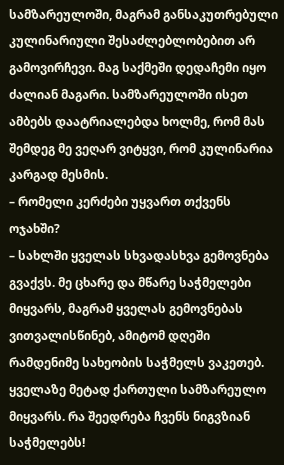სამზარეულოში, მაგრამ განსაკუთრებული კულინარიული შესაძლებლობებით არ გამოვირჩევი. მაგ საქმეში დედაჩემი იყო ძალიან მაგარი. სამზარეულოში ისეთ ამბებს დაატრიალებდა ხოლმე, რომ მას შემდეგ მე ვეღარ ვიტყვი, რომ კულინარია კარგად მესმის.
– რომელი კერძები უყვართ თქვენს ოჯახში?
– სახლში ყველას სხვადასხვა გემოვნება გვაქვს. მე ცხარე და მწარე საჭმელები მიყვარს, მაგრამ ყველას გემოვნებას ვითვალისწინებ, ამიტომ დღეში რამდენიმე სახეობის საჭმელს ვაკეთებ. ყველაზე მეტად ქართული სამზარეულო მიყვარს. რა შეედრება ჩვენს ნიგვზიან საჭმელებს!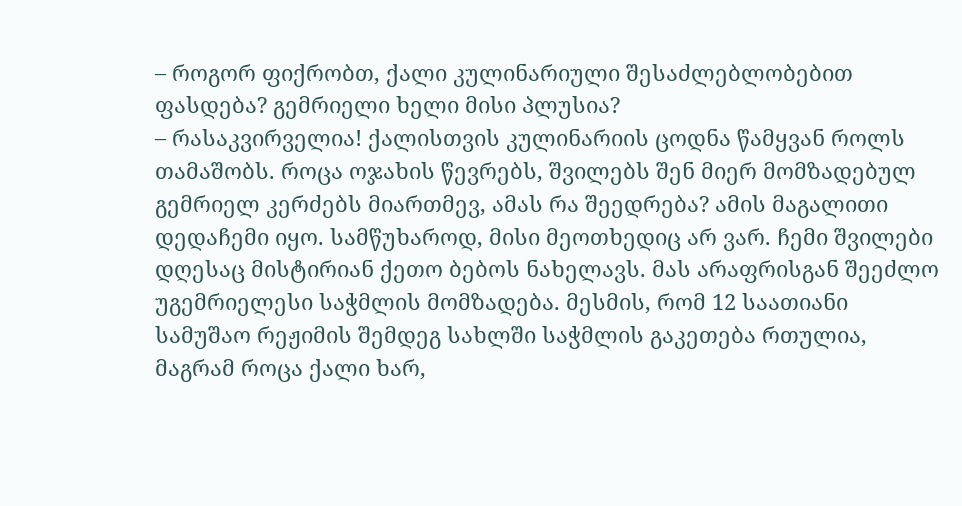– როგორ ფიქრობთ, ქალი კულინარიული შესაძლებლობებით ფასდება? გემრიელი ხელი მისი პლუსია?
– რასაკვირველია! ქალისთვის კულინარიის ცოდნა წამყვან როლს თამაშობს. როცა ოჯახის წევრებს, შვილებს შენ მიერ მომზადებულ გემრიელ კერძებს მიართმევ, ამას რა შეედრება? ამის მაგალითი დედაჩემი იყო. სამწუხაროდ, მისი მეოთხედიც არ ვარ. ჩემი შვილები დღესაც მისტირიან ქეთო ბებოს ნახელავს. მას არაფრისგან შეეძლო უგემრიელესი საჭმლის მომზადება. მესმის, რომ 12 საათიანი სამუშაო რეჟიმის შემდეგ სახლში საჭმლის გაკეთება რთულია, მაგრამ როცა ქალი ხარ,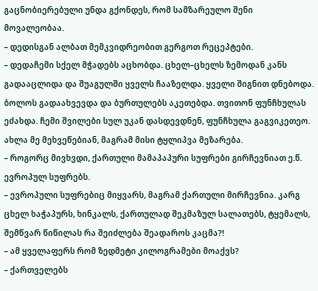გაცნობიერებული უნდა გქონდეს, რომ სამზარეულო შენი მოვალეობაა.
– დედისგან ალბათ მემკვიდრეობით გერგოთ რეცეპტები.
– დედაჩემი სქელ მჭადებს აცხობდა. ცხელ–ცხელს ზემოდან კანს გადააცლიდა და შუაგულში ყველს ჩააზელდა. ყველი შიგნით დნებოდა. ბოლოს გადაახვევდა და ბურთულებს აკეთებდა. თვითონ ფუნჩხულას ეძახდა. ჩემი შვილები სულ უკან დასდევდნენ, ფუნჩხულა გაგვიკეთეო. ახლა მე მეხვეწებიან, მაგრამ მისი ტყლიპვა მეზარება.
– როგორც მივხვდი, ქართული მამაპაპური სუფრები გირჩევნიათ ე.წ. ევროპულ სუფრებს.
– ევროპული სუფრებიც მიყვარს, მაგრამ ქართული მირჩევნია. კარგ ცხელ ხაჭაპურს, ხინკალს, ქართულად შეკმაზულ სალათებს, ტყემალს, შემწვარ წიწილას რა შეიძლება შეადაროს კაცმა?!
– ამ ყველაფერს რომ ზედმეტი კილოგრამები მოაქვს?
– ქართველებს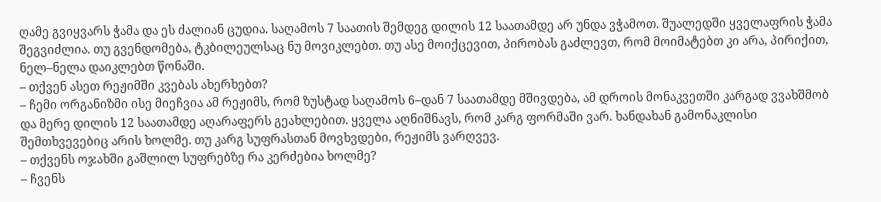ღამე გვიყვარს ჭამა და ეს ძალიან ცუდია. საღამოს 7 საათის შემდეგ დილის 12 საათამდე არ უნდა ვჭამოთ. შუალედში ყველაფრის ჭამა შეგვიძლია. თუ გვენდომება, ტკბილეულსაც ნუ მოვიკლებთ. თუ ასე მოიქცევით, პირობას გაძლევთ, რომ მოიმატებთ კი არა, პირიქით, ნელ–ნელა დაიკლებთ წონაში.
– თქვენ ასეთ რეჟიმში კვებას ახერხებთ?
– ჩემი ორგანიზმი ისე მიეჩვია ამ რეჟიმს, რომ ზუსტად საღამოს 6–დან 7 საათამდე მშივდება, ამ დროის მონაკვეთში კარგად ვვახშმობ და მერე დილის 12 საათამდე აღარაფერს გეახლებით. ყველა აღნიშნავს, რომ კარგ ფორმაში ვარ. ხანდახან გამონაკლისი შემთხვევებიც არის ხოლმე. თუ კარგ სუფრასთან მოვხვდები, რეჟიმს ვარღვევ.
– თქვენს ოჯახში გაშლილ სუფრებზე რა კერძებია ხოლმე?
– ჩვენს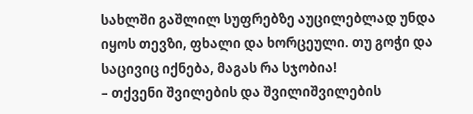სახლში გაშლილ სუფრებზე აუცილებლად უნდა იყოს თევზი, ფხალი და ხორცეული. თუ გოჭი და საცივიც იქნება, მაგას რა სჯობია!
– თქვენი შვილების და შვილიშვილების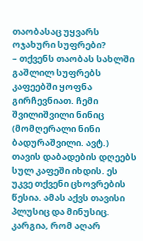თაობასაც უყვარს ოჯახური სუფრები?
– თქვენს თაობას სახლში გაშლილ სუფრებს კაფეებში ყოფნა გირჩევნიათ. ჩემი შვილიშვილი ნინიც (მომღერალი ნინი ბადურაშვილი. ავტ.) თავის დაბადების დღეებს სულ კაფეში იხდის. ეს უკვე თქვენი ცხოვრების წესია. ამას აქვს თავისი პლუსიც და მინუსიც. კარგია, რომ აღარ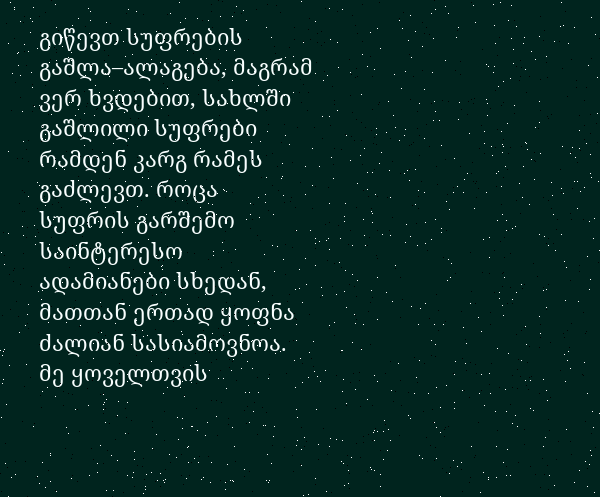გიწევთ სუფრების გაშლა–ალაგება, მაგრამ ვერ ხვდებით, სახლში გაშლილი სუფრები რამდენ კარგ რამეს გაძლევთ. როცა სუფრის გარშემო საინტერესო ადამიანები სხედან, მათთან ერთად ყოფნა ძალიან სასიამოვნოა. მე ყოველთვის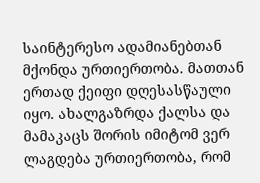საინტერესო ადამიანებთან მქონდა ურთიერთობა. მათთან ერთად ქეიფი დღესასწაული იყო. ახალგაზრდა ქალსა და მამაკაცს შორის იმიტომ ვერ ლაგდება ურთიერთობა, რომ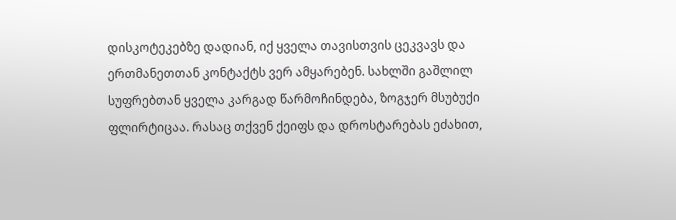დისკოტეკებზე დადიან, იქ ყველა თავისთვის ცეკვავს და ერთმანეთთან კონტაქტს ვერ ამყარებენ. სახლში გაშლილ სუფრებთან ყველა კარგად წარმოჩინდება, ზოგჯერ მსუბუქი ფლირტიცაა. რასაც თქვენ ქეიფს და დროსტარებას ეძახით,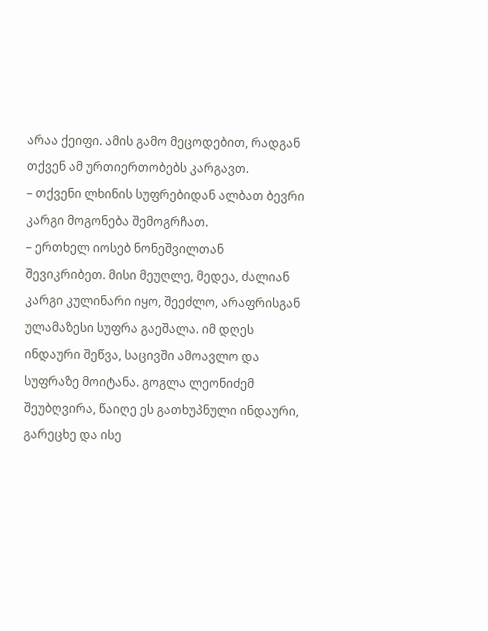არაა ქეიფი. ამის გამო მეცოდებით, რადგან თქვენ ამ ურთიერთობებს კარგავთ.
– თქვენი ლხინის სუფრებიდან ალბათ ბევრი კარგი მოგონება შემოგრჩათ.
– ერთხელ იოსებ ნონეშვილთან შევიკრიბეთ. მისი მეუღლე, მედეა, ძალიან კარგი კულინარი იყო, შეეძლო, არაფრისგან ულამაზესი სუფრა გაეშალა. იმ დღეს ინდაური შეწვა, საცივში ამოავლო და სუფრაზე მოიტანა. გოგლა ლეონიძემ შეუბღვირა, წაიღე ეს გათხუპნული ინდაური, გარეცხე და ისე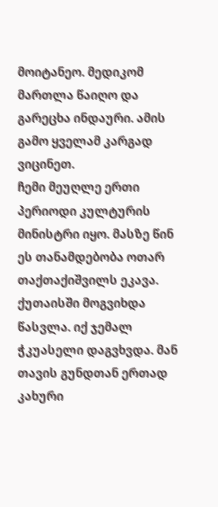მოიტანეო. მედიკომ მართლა წაიღო და გარეცხა ინდაური. ამის გამო ყველამ კარგად ვიცინეთ.
ჩემი მეუღლე ერთი პერიოდი კულტურის მინისტრი იყო. მასზე წინ ეს თანამდებობა ოთარ თაქთაქიშვილს ეკავა. ქუთაისში მოგვიხდა წასვლა. იქ ჯემალ ჭკუასელი დაგვხვდა. მან თავის გუნდთან ერთად კახური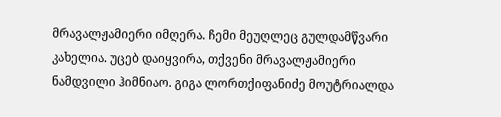მრავალჟამიერი იმღერა. ჩემი მეუღლეც გულდამწვარი კახელია. უცებ დაიყვირა, თქვენი მრავალჟამიერი ნამდვილი ჰიმნიაო. გიგა ლორთქიფანიძე მოუტრიალდა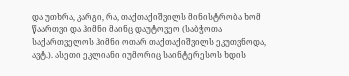და უთხრა, კარგი, რა, თაქთაქიშვილს მინისტრობა ხომ წაართვი და ჰიმნი მაინც დაუტოვეო (საბჭოთა საქართველოს ჰიმნი ოთარ თაქთაქიშვილს ეკუთვნოდა, ავტ.). ასეთი ეკლიანი იუმორიც საინტერესოს ხდის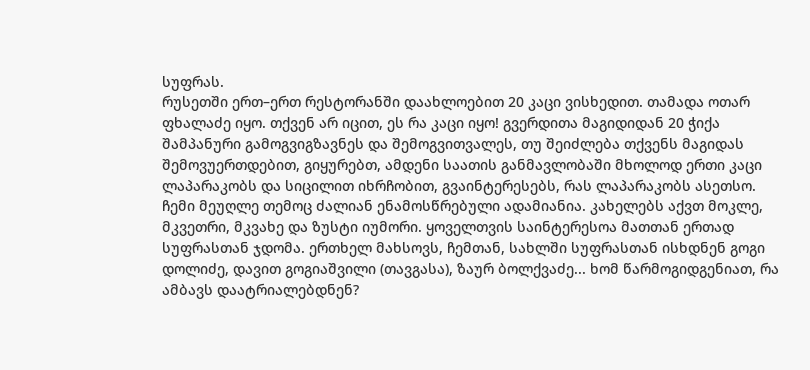სუფრას.
რუსეთში ერთ–ერთ რესტორანში დაახლოებით 20 კაცი ვისხედით. თამადა ოთარ ფხალაძე იყო. თქვენ არ იცით, ეს რა კაცი იყო! გვერდითა მაგიდიდან 20 ჭიქა შამპანური გამოგვიგზავნეს და შემოგვითვალეს, თუ შეიძლება თქვენს მაგიდას შემოვუერთდებით, გიყურებთ, ამდენი საათის განმავლობაში მხოლოდ ერთი კაცი ლაპარაკობს და სიცილით იხრჩობით, გვაინტერესებს, რას ლაპარაკობს ასეთსო. ჩემი მეუღლე თემოც ძალიან ენამოსწრებული ადამიანია. კახელებს აქვთ მოკლე, მკვეთრი, მკვახე და ზუსტი იუმორი. ყოველთვის საინტერესოა მათთან ერთად სუფრასთან ჯდომა. ერთხელ მახსოვს, ჩემთან, სახლში სუფრასთან ისხდნენ გოგი დოლიძე, დავით გოგიაშვილი (თავგასა), ზაურ ბოლქვაძე... ხომ წარმოგიდგენიათ, რა ამბავს დაატრიალებდნენ?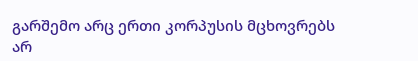გარშემო არც ერთი კორპუსის მცხოვრებს არ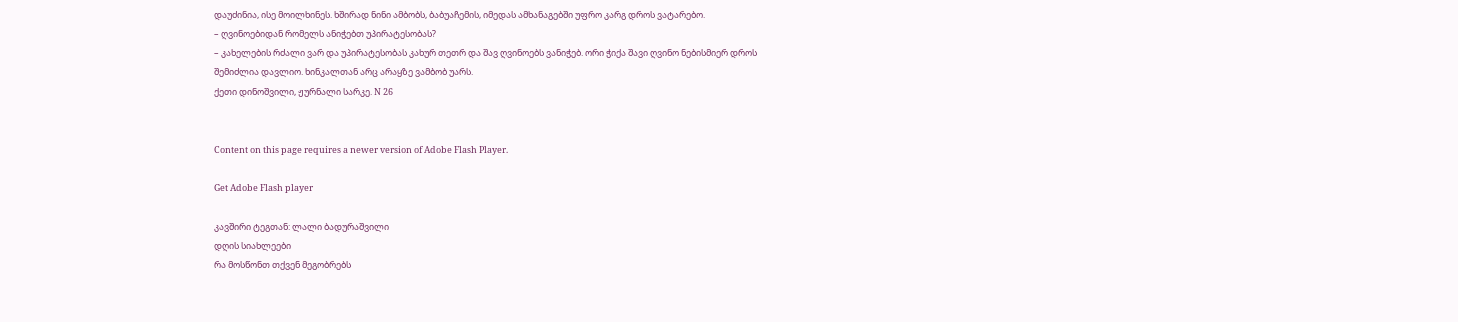დაუძინია, ისე მოილხინეს. ხშირად ნინი ამბობს, ბაბუაჩემის, იმედას ამხანაგებში უფრო კარგ დროს ვატარებო.
– ღვინოებიდან რომელს ანიჭებთ უპირატესობას?
– კახელების რძალი ვარ და უპირატესობას კახურ თეთრ და შავ ღვინოებს ვანიჭებ. ორი ჭიქა შავი ღვინო ნებისმიერ დროს შემიძლია დავლიო. ხინკალთან არც არაყზე ვამბობ უარს.
ქეთი დინოშვილი, ჟურნალი სარკე. N 26


Content on this page requires a newer version of Adobe Flash Player.

Get Adobe Flash player

კავშირი ტეგთან: ლალი ბადურაშვილი
დღის სიახლეები
რა მოსწონთ თქვენ მეგობრებს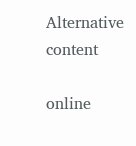Alternative content

online